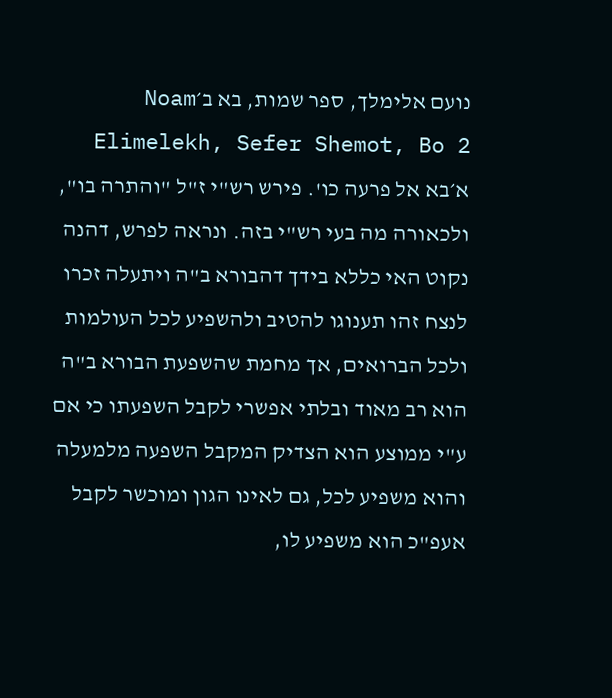נועם אלימלך, ספר שמות, בא ב׳Noam Elimelekh, Sefer Shemot, Bo 2
א׳בא אל פרעה כו'. פירש רש"י ז"ל "והתרה בו", ולכאורה מה בעי רש"י בזה. ונראה לפרש, דהנה נקוט האי כללא בידך דהבורא ב"ה ויתעלה זכרו לנצח זהו תענוגו להטיב ולהשפיע לכל העולמות ולכל הברואים, אך מחמת שהשפעת הבורא ב"ה הוא רב מאוד ובלתי אפשרי לקבל השפעתו כי אם ע"י ממוצע הוא הצדיק המקבל השפעה מלמעלה והוא משפיע לכל, גם לאינו הגון ומוכשר לקבל אעפ"כ הוא משפיע לו,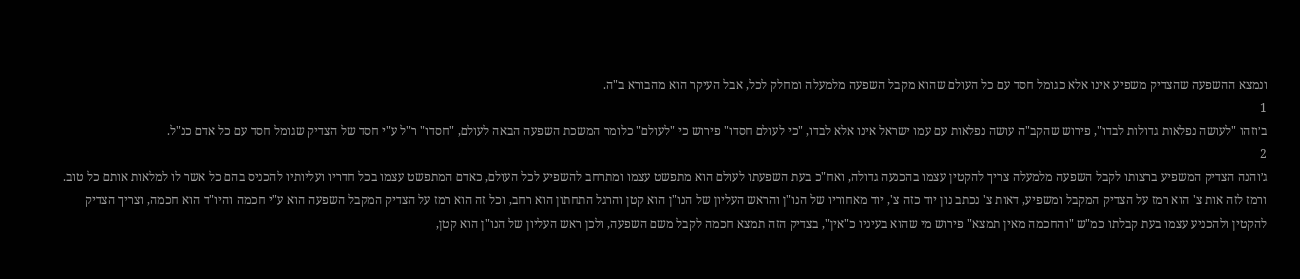ונמצא ההשפעה שהצדיק משפיע אינו אלא כגומל חסד עם כל העולם שהוא מקבל השפעה מלמעלה ומחלק לכל, אבל העיקר הוא מהבורא ב"ה.
1
ב׳וזהו "לעושה נפלאות גדולות לבדו", פירוש שהקב"ה עושה נפלאות עם עמו ישראל אינו אלא לבדו, "כי לעולם חסדו" פירוש כי "לעולם" כלומר המשכת השפעה הבאה לעולם, "חסדו" ר"ל ע"י חסד של הצדיק שגומל חסד עם כל אדם כנ"ל.
2
ג׳והנה הצדיק המשפיע ברצותו לקבל השפעה מלמעלה צריך להקטין עצמו בהכנעה גדולה, ואח"כ בעת השפעתו לעולם הוא מתפשט עצמו ומתרחב להשפיע לכל העולם, כאדם המתפשט עצמו בכל חדריו ועליותיו להכניס בהם כל אשר לו למלאות אותם כל טוב. ורמז לזה אות צ' הוא רמז על הצדיק המקבל ומשפיע, דאות צ' נכתב נון יוד כזה צ', יוד מאחוריו של הנו"ן והראש העליון של הנו"ן הוא קטן והרגל התחתון הוא רחב, וכל זה הוא רמז על הצדיק המקבל השפעה הוא ע"י חכמה והיו"ד הוא חכמה, וצריך הצדיק להקטין ולהכניע עצמו בעת קבלתו כמ"ש "והחכמה מאין תמצא" פירוש מי שהוא בעיניו כ"אין", בצדיק הזה תמצא חכמה לקבל משם השפעה, ולכן ראש העליון של הנו"ן הוא קטן,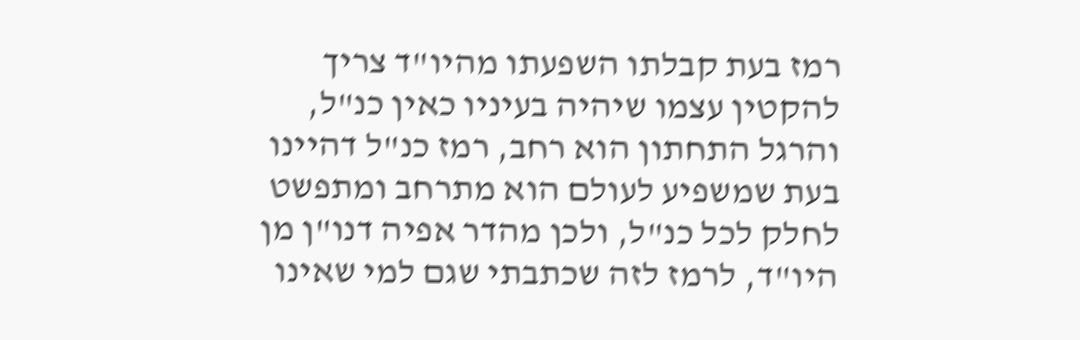רמז בעת קבלתו השפעתו מהיו"ד צריך להקטין עצמו שיהיה בעיניו כאין כנ"ל, והרגל התחתון הוא רחב, רמז כנ"ל דהיינו בעת שמשפיע לעולם הוא מתרחב ומתפשט לחלק לכל כנ"ל, ולכן מהדר אפיה דנו"ן מן היו"ד, לרמז לזה שכתבתי שגם למי שאינו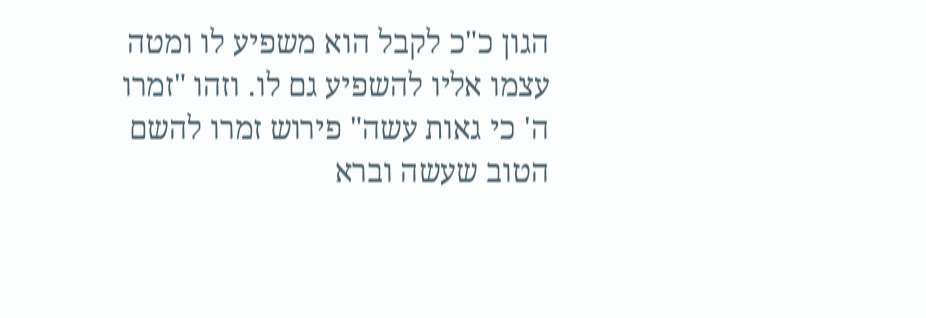הגון כ"כ לקבל הוא משפיע לו ומטה עצמו אליו להשפיע גם לו. וזהו "זמרו ה' כי גאות עשה" פירוש זמרו להשם הטוב שעשה וברא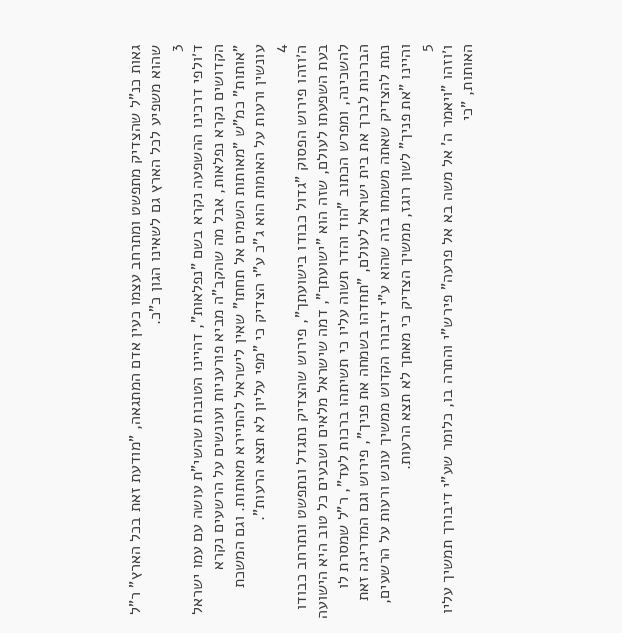גאות כנ"ל שהצדיק מתפשט ומתרחב עצמו כעין אדם המתגאה, "מודעת זאת בכל הארץ" ר"ל שהוא משפיע לכל הארץ גם לשאינו הגון כ"כ.
3
ד׳ולפי דרכינו ההשפעה נקרא בשם "נפלאות", דהיינו הטובות שהשי"ת עושה עם עמו ישראל הקדושים נקרא נפלאות, אבל מה שהקב"ה מביא פורעניות ועונשים על הרשעים נקרא "אותות" כמ"ש "מאותות השמים אל תחתו" שאין לישראל להתיירא מאותות. וגם המשכת עונשין ורעות על האומות הוא ג"כ ע"י הצדיק כי "מפי עליון לא תצא הרעות".
4
ה׳וזהו פירוש הפסוק "גדול כבודו בישועתך", פירוש שהצדיק נתגדל ונתפשט ונתרחב כבודו בעת השפעתו לעולם, שזה הוא "ישועתך", דמה שישראל מלאים ושבעים כל טוב היא הישועה להשכינה, ומפרש הכתוב "הוד והדר תשוה עליו כי תשיתהו ברכות לעד", ר"ל שמסרת לו הברכות לברך את בית ישראל לעולם, "תחדהו בשמחה את פניך", פירוש וגם המדריגה זאת נתת להצדיק שאתה משמחו בזה שהוא ע"י דיבורו הקדוש ממשיך עונש ורעות על הרשעים, והיינו "את פניך" לשון רוגז, ממשיך הצדיק כי מאתך לא תצא הרעות.
5
ו׳וזהו "ויאמר ה' אל משה בא אל פרעה" פירש"י והתרה בו, כלומר שע"י דיבורך תמשיך עליו האותות, "כי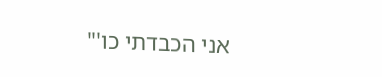אני הכבדתי כו'"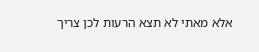אלא מאתי לא תצא הרעות לכן צריך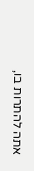אתה להתרות בו,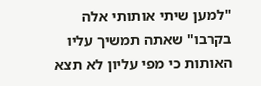"למען שיתי אותותי אלה בקרבו" שאתה תמשיך עליו האותות כי מפי עליון לא תצא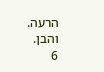הרעה. והבן.
6